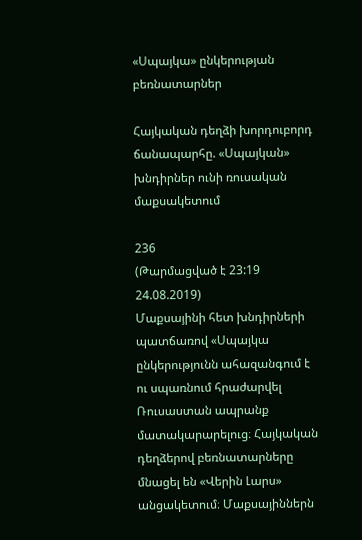«Սպայկա» ընկերության բեռնատարներ

Հայկական դեղձի խորդուբորդ ճանապարհը. «Սպայկան» խնդիրներ ունի ռուսական մաքսակետում

236
(Թարմացված է 23:19 24.08.2019)
Մաքսայինի հետ խնդիրների պատճառով «Սպայկա ընկերությունն ահազանգում է ու սպառնում հրաժարվել Ռուսաստան ապրանք մատակարարելուց։ Հայկական դեղձերով բեռնատարները մնացել են «Վերին Լարս» անցակետում։ Մաքսայիններն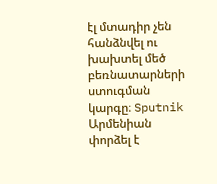էլ մտադիր չեն հանձնվել ու խախտել մեծ բեռնատարների ստուգման կարգը։ Sputnik Արմենիան փորձել է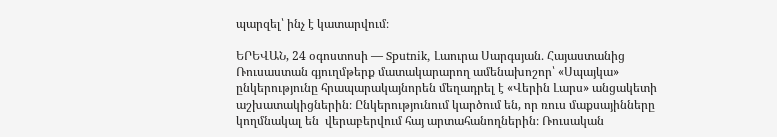պարզել՝ ինչ է կատարվում։

ԵՐԵՎԱՆ, 24 օգոստոսի — Sputnik, Լաուրա Սարգսյան․ Հայաստանից Ռուսաստան գյուղմթերք մատակարարող ամենախոշոր՝ «Սպայկա» ընկերությունը հրապարակայնորեն մեղադրել է «Վերին Լարս» անցակետի աշխատակիցներին։ Ընկերությունում կարծում են, որ ռուս մաքսայինները կողմնակալ են  վերաբերվում հայ արտահանողներին։ Ռուսական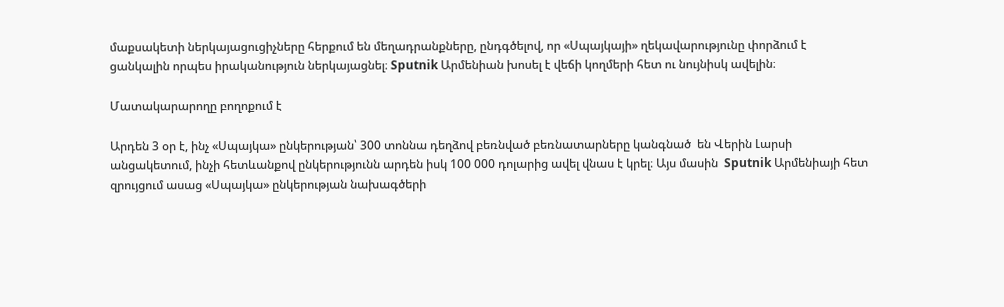մաքսակետի ներկայացուցիչները հերքում են մեղադրանքները, ընդգծելով, որ «Սպայկայի» ղեկավարությունը փորձում է ցանկալին որպես իրականություն ներկայացնել։ Sputnik Արմենիան խոսել է վեճի կողմերի հետ ու նույնիսկ ավելին։

Մատակարարողը բողոքում է

Արդեն 3 օր է, ինչ «Սպայկա» ընկերության՝ 300 տոննա դեղձով բեռնված բեռնատարները կանգնած  են Վերին Լարսի անցակետում, ինչի հետևանքով ընկերությունն արդեն իսկ 100 000 դոլարից ավել վնաս է կրել։ Այս մասին  Sputnik Արմենիայի հետ զրույցում ասաց «Սպայկա» ընկերության նախագծերի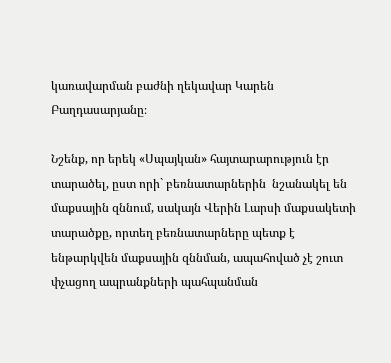կառավարման բաժնի ղեկավար Կարեն Բաղդասարյանը։

Նշենք, որ երեկ «Սպայկան» հայտարարություն էր տարածել, ըստ որի` բեռնատարներին  նշանակել են մաքսային զննում, սակայն Վերին Լարսի մաքսակետի տարածքը, որտեղ բեռնատարները պետք է ենթարկվեն մաքսային զննման, ապահոված չէ շուտ փչացող ապրանքների պահպանման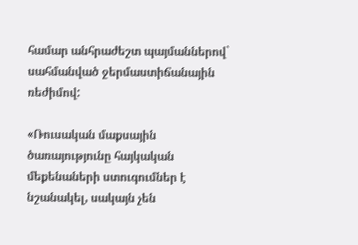համար անհրաժեշտ պայմաններով` սահմանված ջերմաստիճանային ռեժիմով:

«Ռուսական մաքսային ծառայությունը հայկական մեքենաների ստուգումներ է նշանակել, սակայն չեն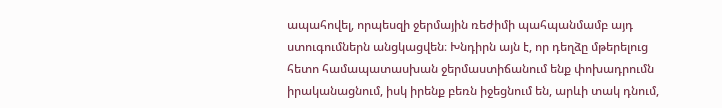ապահովել, որպեսզի ջերմային ռեժիմի պահպանմամբ այդ ստուգումներն անցկացվեն։ Խնդիրն այն է, որ դեղձը մթերելուց հետո համապատասխան ջերմաստիճանում ենք փոխադրումն իրականացնում, իսկ իրենք բեռն իջեցնում են, արևի տակ դնում,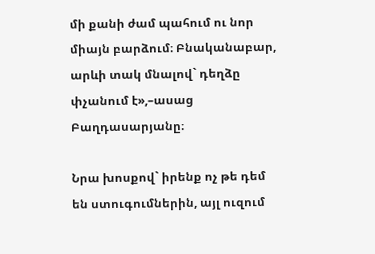մի քանի ժամ պահում ու նոր միայն բարձում։ Բնականաբար, արևի տակ մնալով` դեղձը փչանում է»,–ասաց Բաղդասարյանը։

Նրա խոսքով` իրենք ոչ թե դեմ են ստուգումներին, այլ ուզում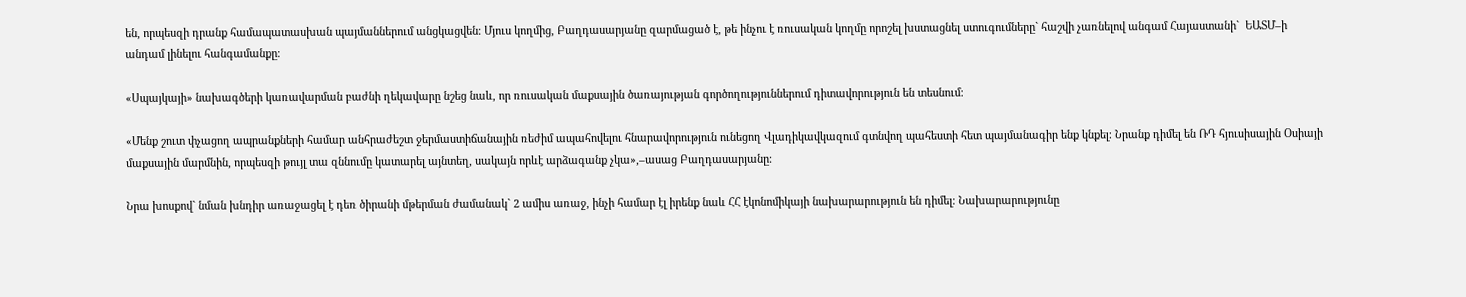են, որպեսզի դրանք համապատասխան պայմաններում անցկացվեն։ Մյուս կողմից, Բաղդասարյանը զարմացած է, թե ինչու է ռուսական կողմը որոշել խստացնել ստուգումները` հաշվի չառնելով անգամ Հայաստանի`  ԵԱՏՄ–ի անդամ լինելու հանգամանքը։

«Սպայկայի» նախագծերի կառավարման բաժնի ղեկավարը նշեց նաև, որ ռուսական մաքսային ծառայության գործողություններում դիտավորություն են տեսնում։

«Մենք շուտ փչացող ապրանքների համար անհրաժեշտ ջերմաստիճանային ռեժիմ ապահովելու հնարավորություն ունեցող Վլադիկավկազում գտնվող պահեստի հետ պայմանագիր ենք կնքել։ Նրանք դիմել են ՌԴ հյուսիսային Օսիայի մաքսային մարմնին, որպեսզի թույլ տա զննումը կատարել այնտեղ, սակայն որևէ արձագանք չկա»,–ասաց Բաղդասարյանը։

Նրա խոսքով` նման խնդիր առաջացել է դեռ ծիրանի մթերման ժամանակ` 2 ամիս առաջ, ինչի համար էլ իրենք նաև ՀՀ էկոնոմիկայի նախարարություն են դիմել։ Նախարարությունը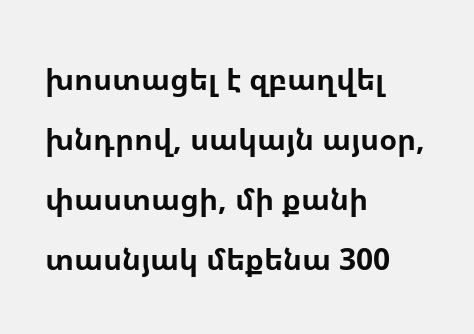խոստացել է զբաղվել խնդրով, սակայն այսօր, փաստացի, մի քանի տասնյակ մեքենա 300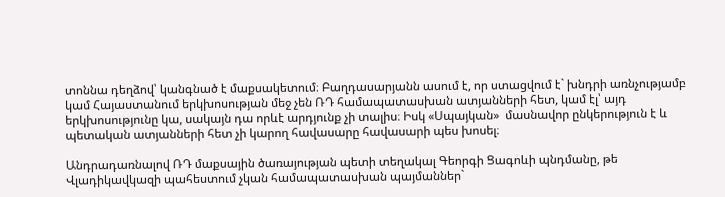տոննա դեղձով՝ կանգնած է մաքսակետում։ Բաղդասարյանն ասում է, որ ստացվում է` խնդրի առնչությամբ կամ Հայաստանում երկխոսության մեջ չեն ՌԴ համապատասխան ատյանների հետ, կամ էլ՝ այդ երկխոսությունը կա, սակայն դա որևէ արդյունք չի տալիս։ Իսկ «Սպայկան»  մասնավոր ընկերություն է և պետական ատյանների հետ չի կարող հավասարը հավասարի պես խոսել։

Անդրադառնալով ՌԴ մաքսային ծառայության պետի տեղակալ Գեորգի Ցագոևի պնդմանը, թե Վլադիկավկազի պահեստում չկան համապատասխան պայմաններ`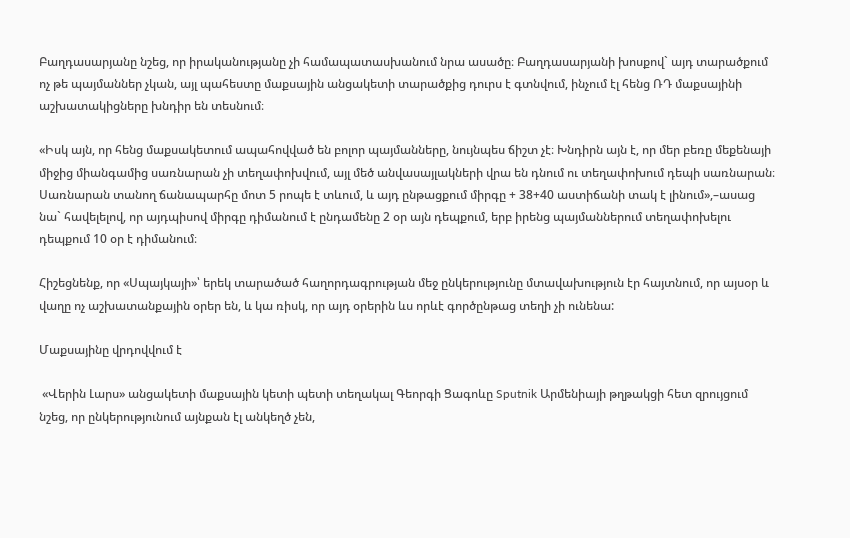Բաղդասարյանը նշեց, որ իրականությանը չի համապատասխանում նրա ասածը։ Բաղդասարյանի խոսքով` այդ տարածքում ոչ թե պայմաններ չկան, այլ պահեստը մաքսային անցակետի տարածքից դուրս է գտնվում, ինչում էլ հենց ՌԴ մաքսայինի աշխատակիցները խնդիր են տեսնում։

«Իսկ այն, որ հենց մաքսակետում ապահովված են բոլոր պայմանները, նույնպես ճիշտ չէ։ Խնդիրն այն է, որ մեր բեռը մեքենայի միջից միանգամից սառնարան չի տեղափոխվում, այլ մեծ անվասայլակների վրա են դնում ու տեղափոխում դեպի սառնարան։ Սառնարան տանող ճանապարհը մոտ 5 րոպե է տևում, և այդ ընթացքում միրգը + 38+40 աստիճանի տակ է լինում»,–ասաց նա` հավելելով, որ այդպիսով միրգը դիմանում է ընդամենը 2 օր այն դեպքում, երբ իրենց պայմաններում տեղափոխելու դեպքում 10 օր է դիմանում։

Հիշեցնենք, որ «Սպայկայի»՝ երեկ տարածած հաղորդագրության մեջ ընկերությունը մտավախություն էր հայտնում, որ այսօր և վաղը ոչ աշխատանքային օրեր են, և կա ռիսկ, որ այդ օրերին ևս որևէ գործընթաց տեղի չի ունենա:

Մաքսայինը վրդովվում է

 «Վերին Լարս» անցակետի մաքսային կետի պետի տեղակալ Գեորգի Ցագոևը Sputnik Արմենիայի թղթակցի հետ զրույցում նշեց, որ ընկերությունում այնքան էլ անկեղծ չեն,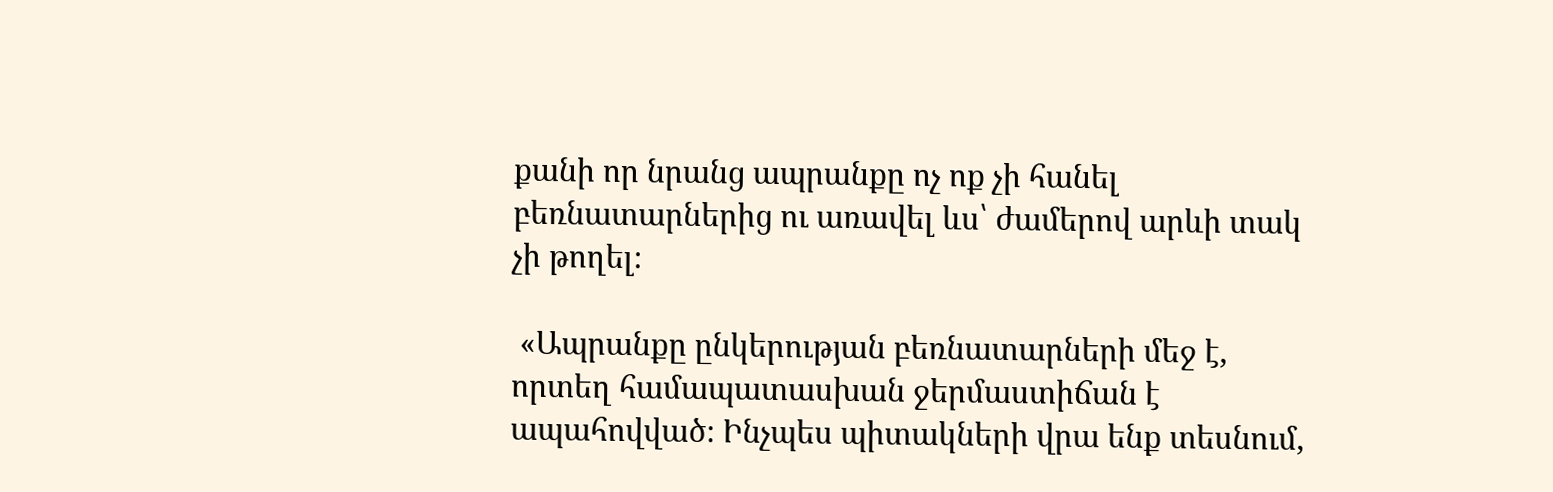քանի որ նրանց ապրանքը ոչ ոք չի հանել բեռնատարներից ու առավել ևս՝ ժամերով արևի տակ չի թողել։

 «Ապրանքը ընկերության բեռնատարների մեջ է, որտեղ համապատասխան ջերմաստիճան է ապահովված։ Ինչպես պիտակների վրա ենք տեսնում,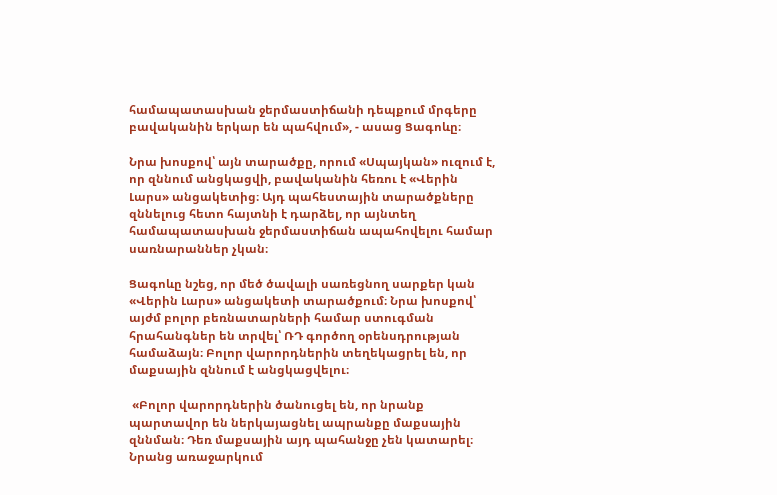համապատասխան ջերմաստիճանի դեպքում մրգերը բավականին երկար են պահվում», - ասաց Ցագոևը։

Նրա խոսքով՝ այն տարածքը, որում «Սպայկան» ուզում է, որ զննում անցկացվի, բավականին հեռու է «Վերին Լարս» անցակետից։ Այդ պահեստային տարածքները զննելուց հետո հայտնի է դարձել, որ այնտեղ համապատասխան ջերմաստիճան ապահովելու համար սառնարաններ չկան։

Ցագոևը նշեց, որ մեծ ծավալի սառեցնող սարքեր կան «Վերին Լարս» անցակետի տարածքում։ Նրա խոսքով՝ այժմ բոլոր բեռնատարների համար ստուգման հրահանգներ են տրվել՝ ՌԴ գործող օրենսդրության համաձայն։ Բոլոր վարորդներին տեղեկացրել են, որ մաքսային զննում է անցկացվելու։

 «Բոլոր վարորդներին ծանուցել են, որ նրանք պարտավոր են ներկայացնել ապրանքը մաքսային զննման։ Դեռ մաքսային այդ պահանջը չեն կատարել։ Նրանց առաջարկում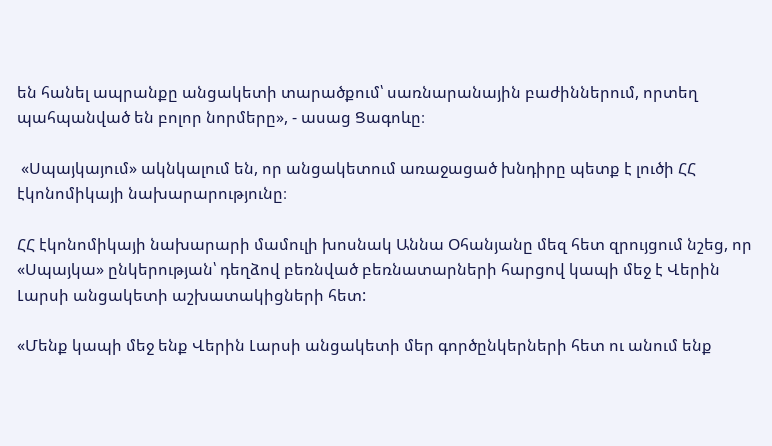են հանել ապրանքը անցակետի տարածքում՝ սառնարանային բաժիններում, որտեղ պահպանված են բոլոր նորմերը», - ասաց Ցագոևը։

 «Սպայկայում» ակնկալում են, որ անցակետում առաջացած խնդիրը պետք է լուծի ՀՀ էկոնոմիկայի նախարարությունը։

ՀՀ էկոնոմիկայի նախարարի մամուլի խոսնակ Աննա Օհանյանը մեզ հետ զրույցում նշեց, որ «Սպայկա» ընկերության՝ դեղձով բեռնված բեռնատարների հարցով կապի մեջ է Վերին Լարսի անցակետի աշխատակիցների հետ:

«Մենք կապի մեջ ենք Վերին Լարսի անցակետի մեր գործընկերների հետ ու անում ենք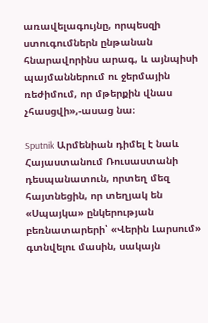առավելագույնը, որպեսզի ստուգումներն ընթանան հնարավորինս արագ, և այնպիսի պայմաններում ու ջերմային ռեժիմում, որ մթերքին վնաս չհասցվի»,-ասաց նա։

Sputnik Արմենիան դիմել է նաև Հայաստանում Ռուսաստանի դեսպանատուն, որտեղ մեզ հայտնեցին, որ տեղյակ են «Սպայկա» ընկերության բեռնատարերի՝ «Վերին Լարսում» գտնվելու մասին, սակայն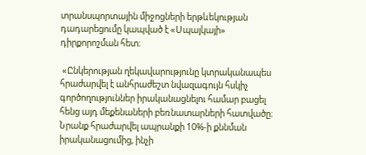տրանսպորտային միջոցների երթևեկության դադարեցումը կապված է «Սպայկայի» դիրքորոշման հետ։

 «Ընկերության ղեկավարությունը կտրականապես հրաժարվել է անհրաժեշտ նվազագույն հսկիչ գործողություններ իրականացնելու համար բացել հենց այդ մեքենաների բեռնատարների հատվածը։ Նրանք հրաժարվել ապրանքի 10%-ի քննման իրականացումից, ինչի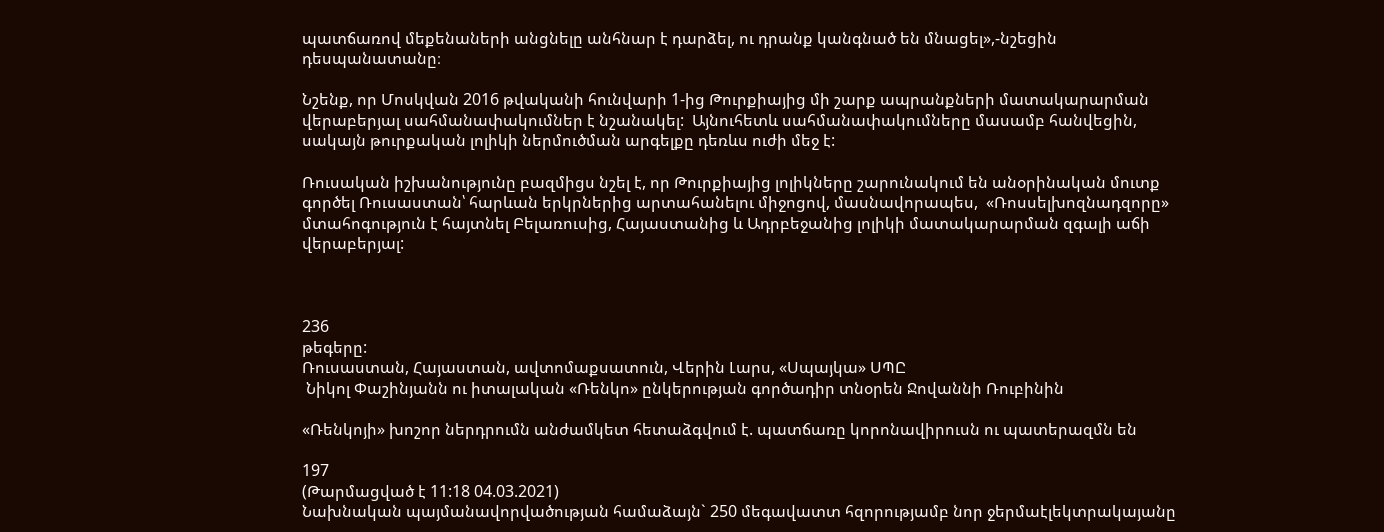պատճառով մեքենաների անցնելը անհնար է դարձել, ու դրանք կանգնած են մնացել»,-նշեցին դեսպանատանը։

Նշենք, որ Մոսկվան 2016 թվականի հունվարի 1-ից Թուրքիայից մի շարք ապրանքների մատակարարման վերաբերյալ սահմանափակումներ է նշանակել:  Այնուհետև սահմանափակումները մասամբ հանվեցին, սակայն թուրքական լոլիկի ներմուծման արգելքը դեռևս ուժի մեջ է:

Ռուսական իշխանությունը բազմիցս նշել է, որ Թուրքիայից լոլիկները շարունակում են անօրինական մուտք գործել Ռուսաստան՝ հարևան երկրներից արտահանելու միջոցով, մասնավորապես,  «Ռոսսելխոզնադզորը» մտահոգություն է հայտնել Բելառուսից, Հայաստանից և Ադրբեջանից լոլիկի մատակարարման զգալի աճի վերաբերյալ:



236
թեգերը:
Ռուսաստան, Հայաստան, ավտոմաքսատուն, Վերին Լարս, «Սպայկա» ՍՊԸ
 Նիկոլ Փաշինյանն ու իտալական «Ռենկո» ընկերության գործադիր տնօրեն Ջովաննի Ռուբինին

«Ռենկոյի» խոշոր ներդրումն անժամկետ հետաձգվում է. պատճառը կորոնավիրուսն ու պատերազմն են

197
(Թարմացված է 11:18 04.03.2021)
Նախնական պայմանավորվածության համաձայն` 250 մեգավատտ հզորությամբ նոր ջերմաէլեկտրակայանը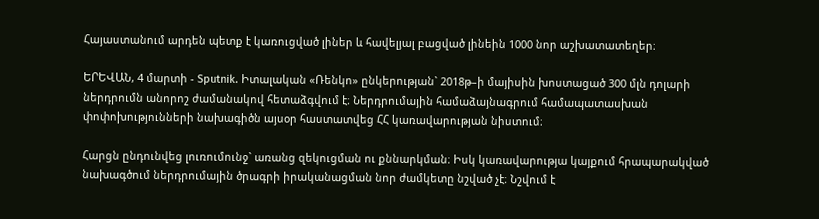Հայաստանում արդեն պետք է կառուցված լիներ և հավելյալ բացված լինեին 1000 նոր աշխատատեղեր։

ԵՐԵՎԱՆ, 4 մարտի - Sputnik. Իտալական «Ռենկո» ընկերության` 2018թ–ի մայիսին խոստացած 300 մլն դոլարի ներդրումն անորոշ ժամանակով հետաձգվում է։ Ներդրումային համաձայնագրում համապատասխան փոփոխությունների նախագիծն այսօր հաստատվեց ՀՀ կառավարության նիստում։

Հարցն ընդունվեց լուռումունջ` առանց զեկուցման ու քննարկման։ Իսկ կառավարությա կայքում հրապարակված նախագծում ներդրումային ծրագրի իրականացման նոր ժամկետը նշված չէ։ Նշվում է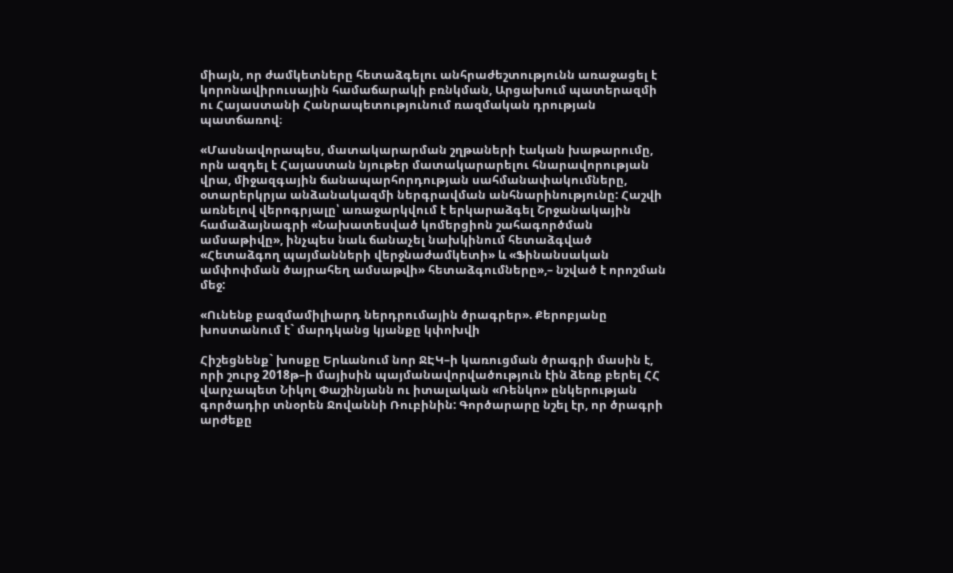միայն, որ ժամկետները հետաձգելու անհրաժեշտությունն առաջացել է կորոնավիրուսային համաճարակի բռնկման, Արցախում պատերազմի ու Հայաստանի Հանրապետությունում ռազմական դրության պատճառով։

«Մասնավորապես, մատակարարման շղթաների էական խաթարումը, որն ազդել է Հայաստան նյութեր մատակարարելու հնարավորության վրա, միջազգային ճանապարհորդության սահմանափակումները, օտարերկրյա անձանակազմի ներգրավման անհնարինությունը: Հաշվի առնելով վերոգրյալը՝ առաջարկվում է երկարաձգել Շրջանակային համաձայնագրի «Նախատեսված կոմերցիոն շահագործման ամսաթիվը», ինչպես նաև ճանաչել նախկինում հետաձգված «Հետաձգող պայմանների վերջնաժամկետի» և «Ֆինանսական ամփոփման ծայրահեղ ամսաթվի» հետաձգումները»,– նշված է որոշման մեջ:

«Ունենք բազմամիլիարդ ներդրումային ծրագրեր». Քերոբյանը խոստանում է` մարդկանց կյանքը կփոխվի

Հիշեցնենք` խոսքը Երևանում նոր ՋԷԿ–ի կառուցման ծրագրի մասին է, որի շուրջ 2018թ–ի մայիսին պայմանավորվածություն էին ձեռք բերել ՀՀ վարչապետ Նիկոլ Փաշինյանն ու իտալական «Ռենկո» ընկերության գործադիր տնօրեն Ջովաննի Ռուբինին: Գործարարը նշել էր, որ ծրագրի արժեքը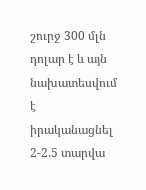շուրջ 300 մլն դոլար է և այն նախատեսվում է իրականացնել 2-2.5 տարվա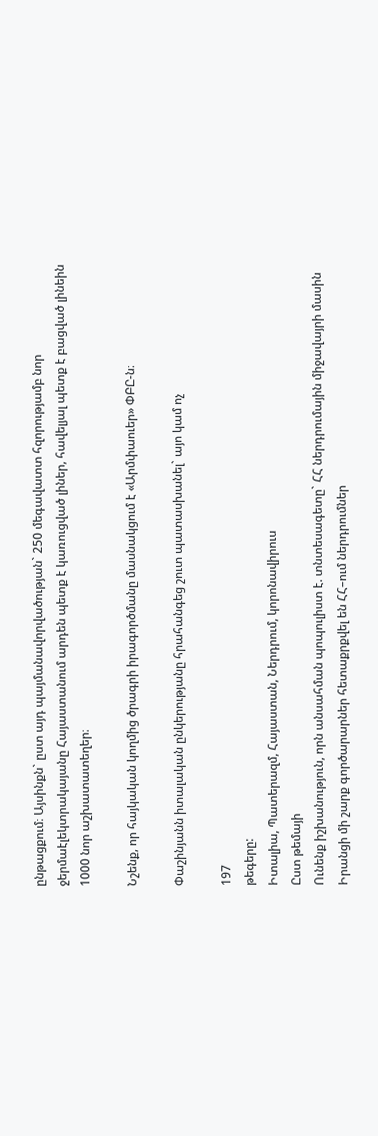ընթացքում։ Այսինքն` ըստ այդ պայմանավորվածության` 250 մեգավատտ հզորությամբ նոր ջերմաէլեկտրակայանը Հայաստանում արդեն պետք է կառուցված լիներ, հավելյալ պետք է բացված լինեին 1000 նոր աշխատատեղեր։

Նշենք, որ հայկական կողմից ծրագրի իրագործմանը մասնակցում է «Արմփաուեր» ՓԲԸ-ն։

Փաշինյանն իտալական ընկերությանը հրահանգեց շուտ պատասխանել` այո կամ ոչ

197
թեգերը:
Իտալիա, Պատերազմ, Հայաստան, Ներդրում, կորոնավիրուս
Ըստ թեմայի
Ունենք իշխանություն, որն անսահման պոպուլիստ է. տնտեսագետը` ՀՀ ներդրումային միջավայրի մասին
Իրանցի մի շարք գործարարներ հետաքրքվել են ՀՀ–ում ներդրումներ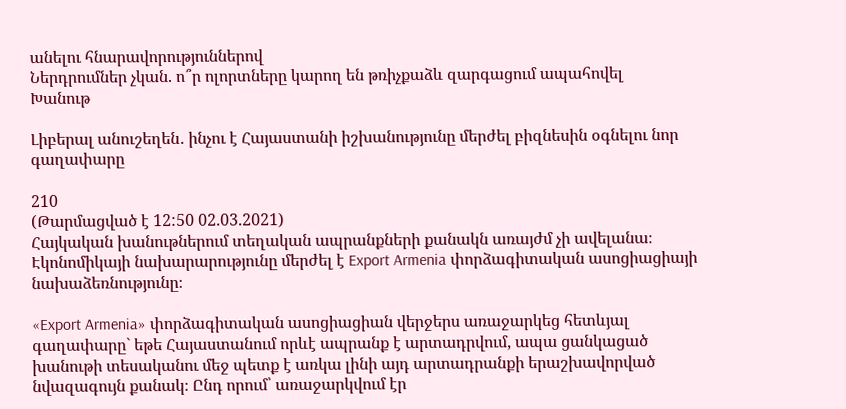անելու հնարավորություններով
Ներդրումներ չկան. ո՞ր ոլորտները կարող են թռիչքաձև զարգացում ապահովել
Խանութ

Լիբերալ անուշեղեն․ ինչու է Հայաստանի իշխանությունը մերժել բիզնեսին օգնելու նոր գաղափարը

210
(Թարմացված է 12:50 02.03.2021)
Հայկական խանութներում տեղական ապրանքների քանակն առայժմ չի ավելանա։ Էկոնոմիկայի նախարարությունը մերժել է Export Armenia փորձագիտական ասոցիացիայի նախաձեռնությունը։

«Export Armenia» փորձագիտական ասոցիացիան վերջերս առաջարկեց հետևյալ գաղափարը` եթե Հայաստանում որևէ ապրանք է արտադրվում, ապա ցանկացած խանութի տեսականու մեջ պետք է առկա լինի այդ արտադրանքի երաշխավորված նվազագույն քանակ։ Ընդ որում՝ առաջարկվում էր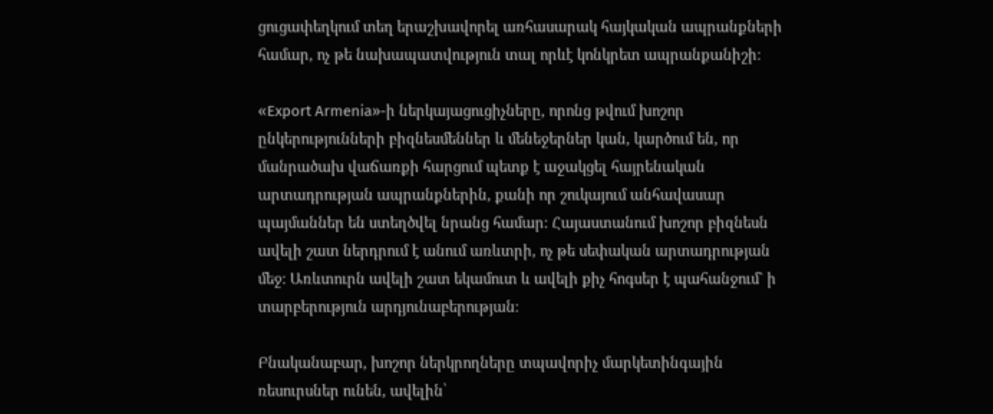ցուցափեղկում տեղ երաշխավորել առհասարակ հայկական ապրանքների համար, ոչ թե նախապատվություն տալ որևէ կոնկրետ ապրանքանիշի։

«Export Armenia»-ի ներկայացուցիչները, որոնց թվում խոշոր ընկերությունների բիզնեսմեններ և մենեջերներ կան, կարծում են, որ մանրածախ վաճառքի հարցում պետք է աջակցել հայրենական արտադրության ապրանքներին, քանի որ շուկայում անհավասար պայմաններ են ստեղծվել նրանց համար։ Հայաստանում խոշոր բիզնեսն ավելի շատ ներդրում է անում առևտրի, ոչ թե սեփական արտադրության մեջ։ Առևտուրն ավելի շատ եկամուտ և ավելի քիչ հոգսեր է պահանջում` ի տարբերություն արդյունաբերության։

Բնականաբար, խոշոր ներկրողները տպավորիչ մարկետինգային ռեսուրսներ ունեն, ավելին՝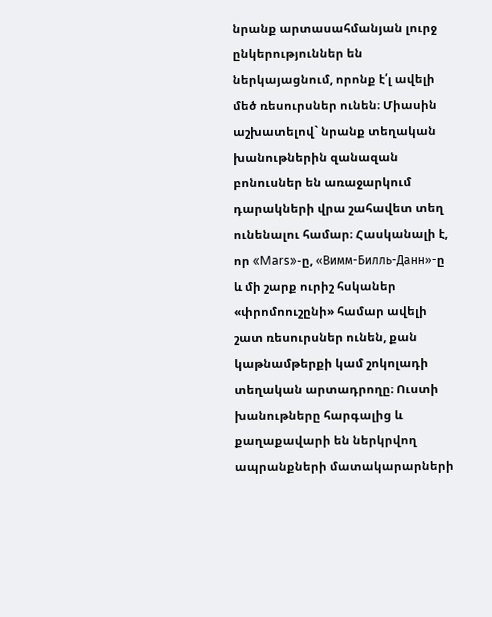նրանք արտասահմանյան լուրջ ընկերություններ են ներկայացնում, որոնք է՛լ ավելի մեծ ռեսուրսներ ունեն։ Միասին աշխատելով` նրանք տեղական խանութներին զանազան բոնուսներ են առաջարկում դարակների վրա շահավետ տեղ ունենալու համար։ Հասկանալի է, որ «Mars»-ը, «Вимм-Билль-Данн»-ը և մի շարք ուրիշ հսկաներ «փրոմոուշընի» համար ավելի շատ ռեսուրսներ ունեն, քան կաթնամթերքի կամ շոկոլադի տեղական արտադրողը։ Ուստի խանութները հարգալից և քաղաքավարի են ներկրվող ապրանքների մատակարարների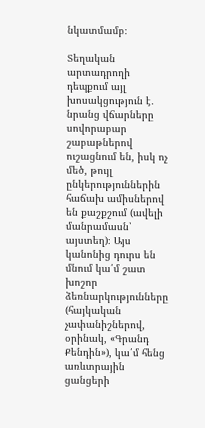նկատմամբ։

Տեղական արտադրողի դեպքում այլ խոսակցություն է․ նրանց վճարները սովորաբար շաբաթներով ուշացնում են, իսկ ոչ մեծ, թույլ ընկերություններին հաճախ ամիսներով են քաշքշում (ավելի մանրամասն՝ այստեղ)։ Այս կանոնից դուրս են մնում կա՛մ շատ խոշոր ձեռնարկությունները (հայկական չափանիշներով, օրինակ, «Գրանդ Քենդին»), կա՛մ հենց առևտրային ցանցերի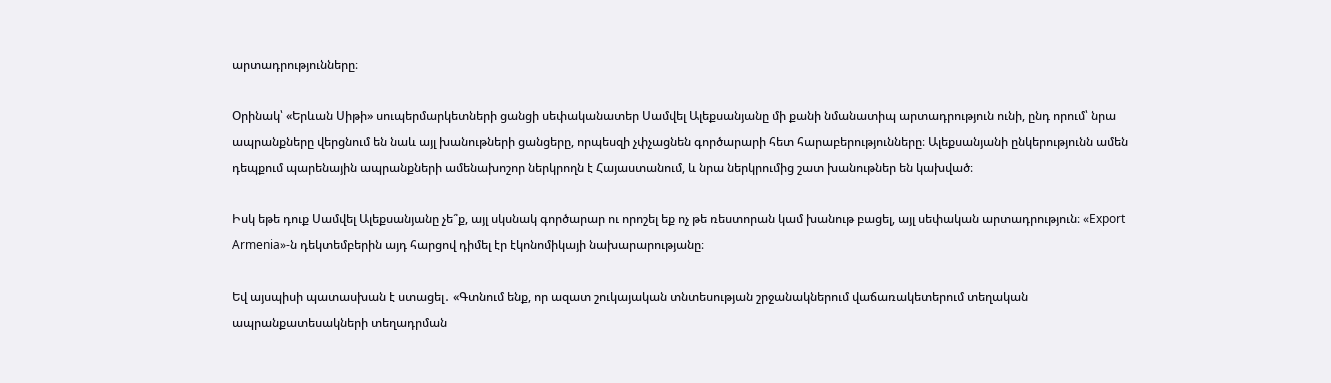արտադրությունները։

Օրինակ՝ «Երևան Սիթի» սուպերմարկետների ցանցի սեփականատեր Սամվել Ալեքսանյանը մի քանի նմանատիպ արտադրություն ունի, ընդ որում՝ նրա ապրանքները վերցնում են նաև այլ խանութների ցանցերը, որպեսզի չփչացնեն գործարարի հետ հարաբերությունները։ Ալեքսանյանի ընկերությունն ամեն դեպքում պարենային ապրանքների ամենախոշոր ներկրողն է Հայաստանում, և նրա ներկրումից շատ խանութներ են կախված։

Իսկ եթե դուք Սամվել Ալեքսանյանը չե՞ք, այլ սկսնակ գործարար ու որոշել եք ոչ թե ռեստորան կամ խանութ բացել, այլ սեփական արտադրություն։ «Export Armenia»-ն դեկտեմբերին այդ հարցով դիմել էր էկոնոմիկայի նախարարությանը։

Եվ այսպիսի պատասխան է ստացել․ «Գտնում ենք, որ ազատ շուկայական տնտեսության շրջանակներում վաճառակետերում տեղական ապրանքատեսակների տեղադրման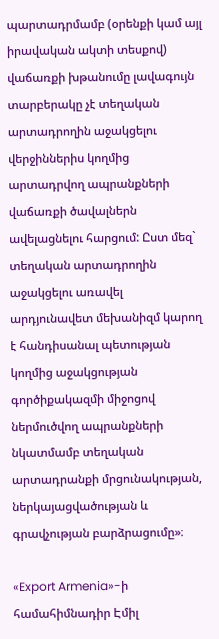պարտադրմամբ (օրենքի կամ այլ իրավական ակտի տեսքով) վաճառքի խթանումը լավագույն տարբերակը չէ տեղական արտադրողին աջակցելու վերջիններիս կողմից արտադրվող ապրանքների վաճառքի ծավալներն ավելացնելու հարցում: Ըստ մեզ` տեղական արտադրողին աջակցելու առավել արդյունավետ մեխանիզմ կարող է հանդիսանալ պետության կողմից աջակցության գործիքակազմի միջոցով ներմուծվող ապրանքների նկատմամբ տեղական արտադրանքի մրցունակության, ներկայացվածության և գրավչության բարձրացումը»։

«Export Armenia»-ի համահիմնադիր Էմիլ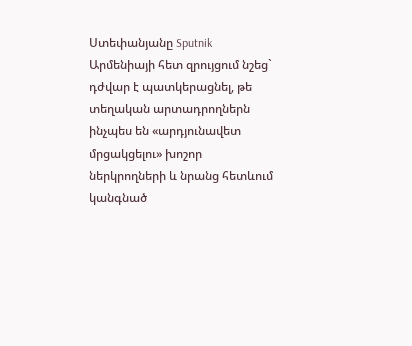Ստեփանյանը Sputnik Արմենիայի հետ զրույցում նշեց` դժվար է պատկերացնել, թե տեղական արտադրողներն ինչպես են «արդյունավետ մրցակցելու» խոշոր ներկրողների և նրանց հետևում կանգնած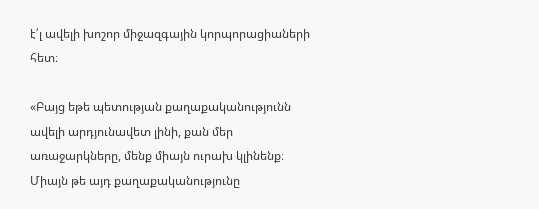է՛լ ավելի խոշոր միջազգային կորպորացիաների հետ։

«Բայց եթե պետության քաղաքականությունն ավելի արդյունավետ լինի, քան մեր առաջարկները, մենք միայն ուրախ կլինենք։ Միայն թե այդ քաղաքականությունը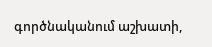գործնականում աշխատի,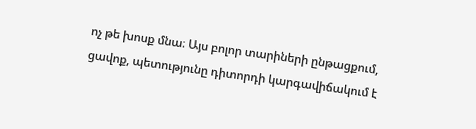ոչ թե խոսք մնա։ Այս բոլոր տարիների ընթացքում, ցավոք, պետությունը դիտորդի կարգավիճակում է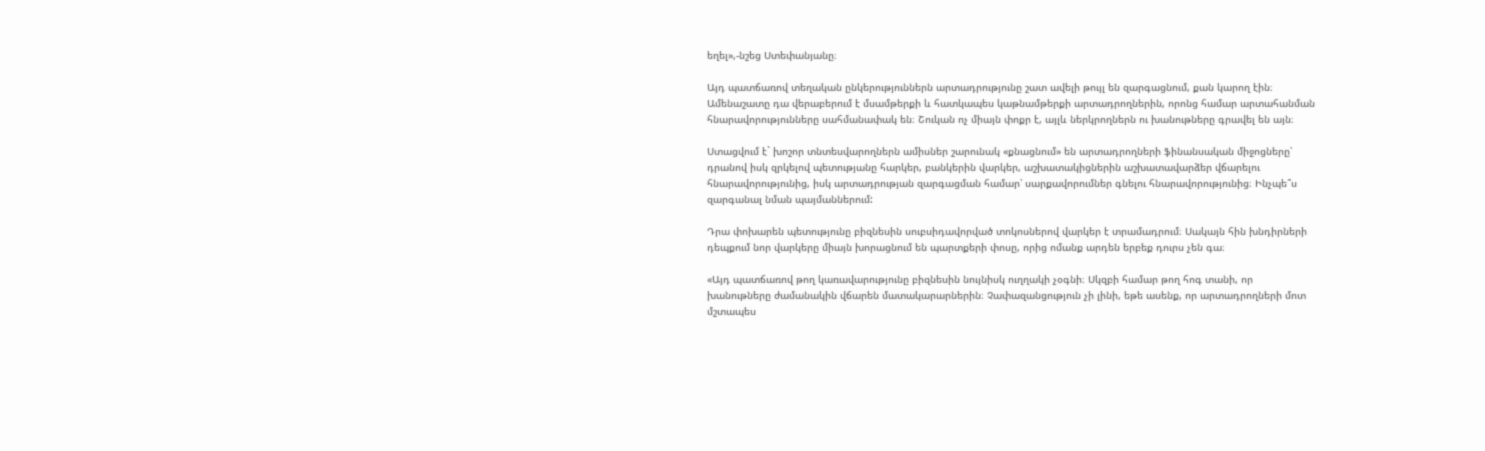եղել»,-նշեց Ստեփանյանը։

Այդ պատճառով տեղական ընկերություններն արտադրությունը շատ ավելի թույլ են զարգացնում, քան կարող էին։ Ամենաշատը դա վերաբերում է մսամթերքի և հատկապես կաթնամթերքի արտադրողներին, որոնց համար արտահանման հնարավորությունները սահմանափակ են։ Շուկան ոչ միայն փոքր է, այլև ներկրողներն ու խանութները գրավել են այն։

Ստացվում է` խոշոր տնտեսվարողներն ամիսներ շարունակ «քնացնում» են արտադրողների ֆինանսական միջոցները՝ դրանով իսկ զրկելով պետությանը հարկեր, բանկերին վարկեր, աշխատակիցներին աշխատավարձեր վճարելու հնարավորությունից, իսկ արտադրության զարգացման համար՝ սարքավորումներ գնելու հնարավորությունից։ Ինչպե՞ս զարգանալ նման պայմաններում:

Դրա փոխարեն պետությունը բիզնեսին սուբսիդավորված տոկոսներով վարկեր է տրամադրում։ Սակայն հին խնդիրների դեպքում նոր վարկերը միայն խորացնում են պարտքերի փոսը, որից ոմանք արդեն երբեք դուրս չեն գա։

«Այդ պատճառով թող կառավարությունը բիզնեսին նույնիսկ ուղղակի չօգնի։ Սկզբի համար թող հոգ տանի, որ խանութները ժամանակին վճարեն մատակարարներին։ Չափազանցություն չի լինի, եթե ասենք, որ արտադրողների մոտ մշտապես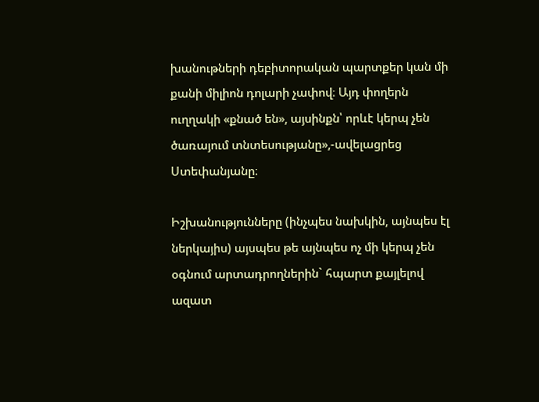խանութների դեբիտորական պարտքեր կան մի քանի միլիոն դոլարի չափով։ Այդ փողերն ուղղակի «քնած են», այսինքն՝ որևէ կերպ չեն ծառայում տնտեսությանը»,-ավելացրեց Ստեփանյանը։

Իշխանությունները (ինչպես նախկին, այնպես էլ ներկայիս) այսպես թե այնպես ոչ մի կերպ չեն օգնում արտադրողներին` հպարտ քայլելով ազատ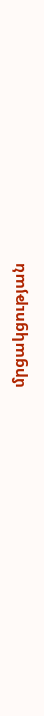մրցակցության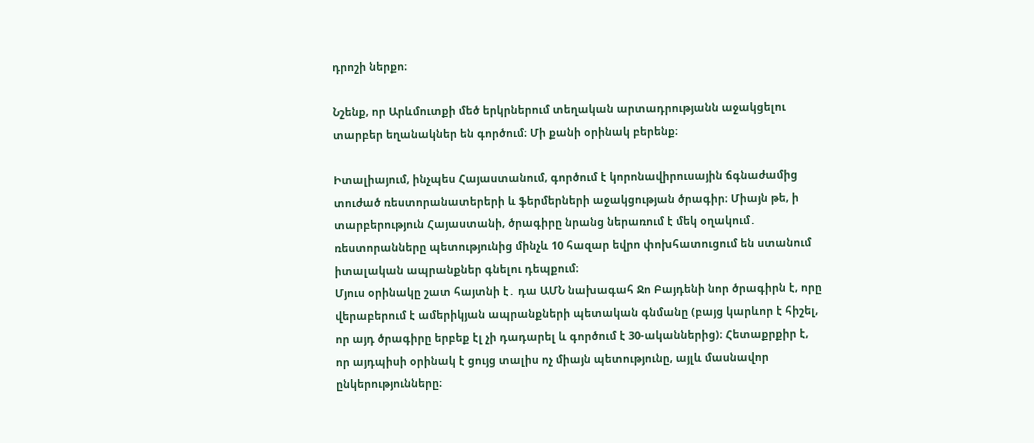դրոշի ներքո։

Նշենք, որ Արևմուտքի մեծ երկրներում տեղական արտադրությանն աջակցելու տարբեր եղանակներ են գործում։ Մի քանի օրինակ բերենք։

Իտալիայում, ինչպես Հայաստանում, գործում է կորոնավիրուսային ճգնաժամից տուժած ռեստորանատերերի և ֆերմերների աջակցության ծրագիր։ Միայն թե, ի տարբերություն Հայաստանի, ծրագիրը նրանց ներառում է մեկ օղակում․ ռեստորանները պետությունից մինչև 10 հազար եվրո փոխհատուցում են ստանում իտալական ապրանքներ գնելու դեպքում։
Մյուս օրինակը շատ հայտնի է․ դա ԱՄՆ նախագահ Ջո Բայդենի նոր ծրագիրն է, որը վերաբերում է ամերիկյան ապրանքների պետական գնմանը (բայց կարևոր է հիշել, որ այդ ծրագիրը երբեք էլ չի դադարել և գործում է 30-ականներից)։ Հետաքրքիր է, որ այդպիսի օրինակ է ցույց տալիս ոչ միայն պետությունը, այլև մասնավոր ընկերությունները։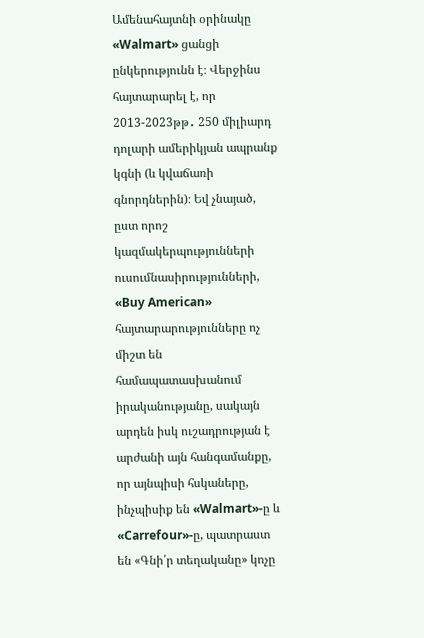Ամենահայտնի օրինակը «Walmart» ցանցի ընկերությունն է։ Վերջինս հայտարարել է, որ 2013-2023թթ․ 250 միլիարդ դոլարի ամերիկյան ապրանք կգնի (և կվաճառի գնորդներին)։ Եվ չնայած, ըստ որոշ կազմակերպությունների ուսումնասիրությունների, «Buy American» հայտարարությունները ոչ միշտ են համապատասխանում իրականությանը, սակայն արդեն իսկ ուշադրության է արժանի այն հանգամանքը, որ այնպիսի հսկաները, ինչպիսիք են «Walmart»-ը և «Carrefour»-ը, պատրաստ են «Գնի՛ր տեղականը» կոչը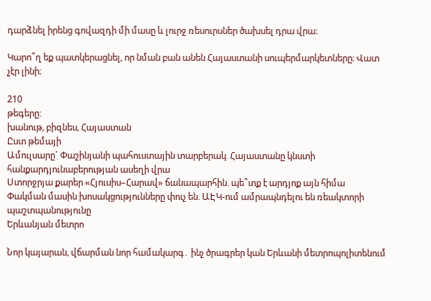դարձնել իրենց գովազդի մի մասը և լուրջ ռեսուրսներ ծախսել դրա վրա։

Կարո՞ղ եք պատկերացնել, որ նման բան անեն Հայաստանի սուպերմարկետները։ Վատ չէր լինի։

210
թեգերը:
խանութ, բիզնես, Հայաստան
Ըստ թեմայի
Ամուլսարը` Փաշինյանի պահուստային տարբերակ. Հայաստանը կնստի հանքարդյունաբերության ասեղի վրա
Ստորջրյա քարեր «Հյուսիս–Հարավ» ճանապարհին. պե՞տք է արդյոք այն հիմա
Փակման մասին խոսակցությունները փուչ են. ԱԷԿ-ում ամրապնդելու են ռեակտորի պաշտպանությունը
Երևանյան մետրո

Նոր կայարան, վճարման նոր համակարգ․ ինչ ծրագրեր կան Երևանի մետրոպոլիտենում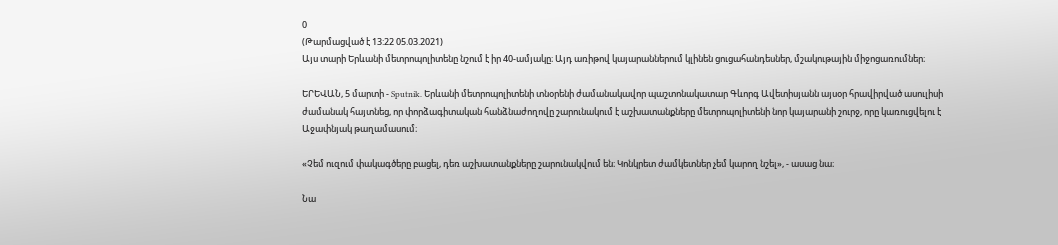0
(Թարմացված է 13:22 05.03.2021)
Այս տարի Երևանի մետրոպոլիտենը նշում է իր 40-ամյակը։ Այդ առիթով կայարաններում կլինեն ցուցահանդեսներ, մշակութային միջոցառումներ։

ԵՐԵՎԱՆ, 5 մարտի - Sputnik. Երևանի մետրոպոլիտենի տնօրենի ժամանակավոր պաշտոնակատար Գևորգ Ավետիսյանն այսօր հրավիրված ասուլիսի ժամանակ հայտնեց, որ փորձագիտական հանձնաժողովը շարունակում է աշխատանքները մետրոպոլիտենի նոր կայարանի շուրջ, որը կառուցվելու է Աջափնյակ թաղամասում։

«Չեմ ուզում փակագծերը բացել, դեռ աշխատանքները շարունակվում են։ Կոնկրետ ժամկետներ չեմ կարող նշել», - ասաց նա։

Նա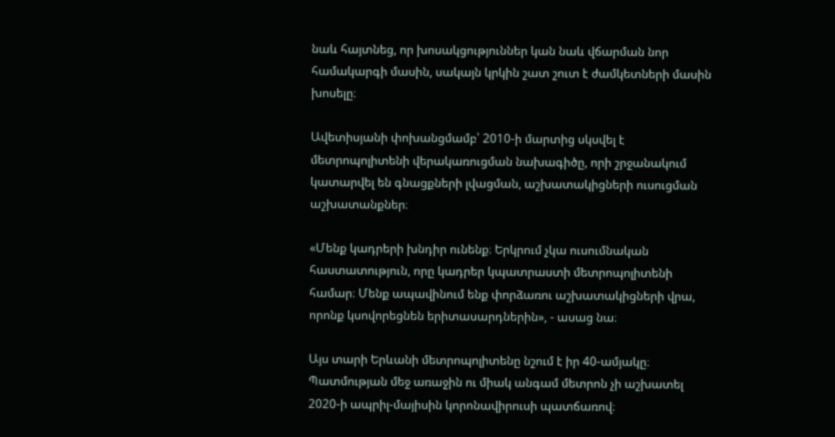նաև հայտնեց, որ խոսակցություններ կան նաև վճարման նոր համակարգի մասին, սակայն կրկին շատ շուտ է ժամկետների մասին խոսելը։

Ավետիսյանի փոխանցմամբ՝ 2010-ի մարտից սկսվել է մետրոպոլիտենի վերակառուցման նախագիծը, որի շրջանակում կատարվել են գնացքների լվացման, աշխատակիցների ուսուցման աշխատանքներ։

«Մենք կադրերի խնդիր ունենք։ Երկրում չկա ուսումնական հաստատություն, որը կադրեր կպատրաստի մետրոպոլիտենի համար։ Մենք ապավինում ենք փորձառու աշխատակիցների վրա, որոնք կսովորեցնեն երիտասարդներին», - ասաց նա։

Այս տարի Երևանի մետրոպոլիտենը նշում է իր 40-ամյակը։ Պատմության մեջ առաջին ու միակ անգամ մետրոն չի աշխատել 2020-ի ապրիլ-մայիսին կորոնավիրուսի պատճառով։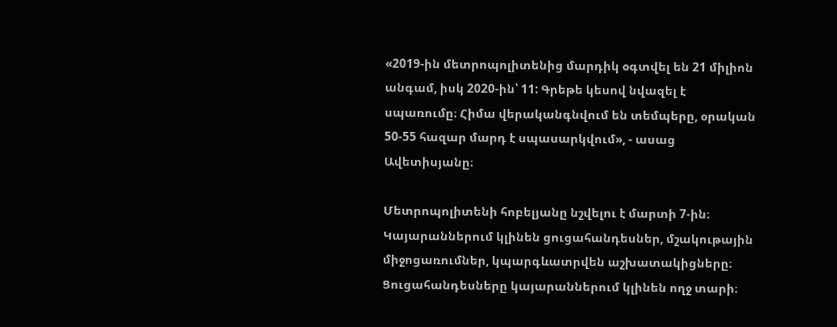«2019-ին մետրոպոլիտենից մարդիկ օգտվել են 21 միլիոն անգամ, իսկ 2020-ին՝ 11: Գրեթե կեսով նվազել է սպառումը։ Հիմա վերականգնվում են տեմպերը, օրական 50-55 հազար մարդ է սպասարկվում», - ասաց Ավետիսյանը։

Մետրոպոլիտենի հոբելյանը նշվելու է մարտի 7-ին։ Կայարաններում կլինեն ցուցահանդեսներ, մշակութային միջոցառումներ, կպարգևատրվեն աշխատակիցները։ Ցուցահանդեսները կայարաններում կլինեն ողջ տարի։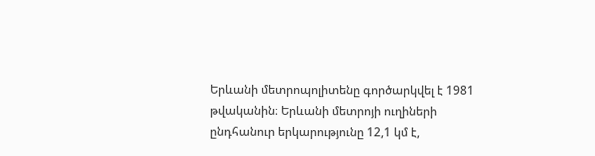Երևանի մետրոպոլիտենը գործարկվել է 1981 թվականին։ Երևանի մետրոյի ուղիների ընդհանուր երկարությունը 12,1 կմ է,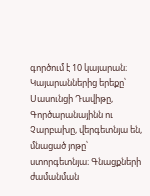գործում է 10 կայարան։ Կայարաններից երեքը՝ Սասունցի Դավիթը, Գործարանայինն ու Չարբախը, վերգետնյա են, մնացած յոթը՝ ստորգետնյա։ Գնացքների ժամանման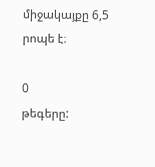միջակայքը 6,5 րոպե է։

0
թեգերը: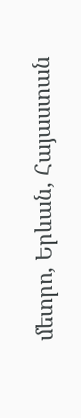մետրո, Երևան, Հայաստան